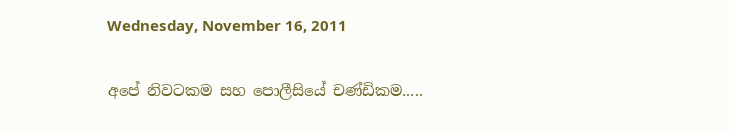Wednesday, November 16, 2011

අපේ නිවටකම සහ පොලීසියේ චණ්ඩිකම.....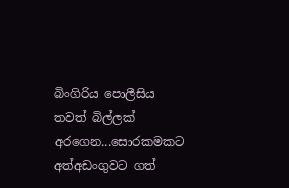බිංගිරිය පොලීසිය තවත් බිල්ලක් අරගෙන...සොරකමකට අත්අඩංගුවට ගත්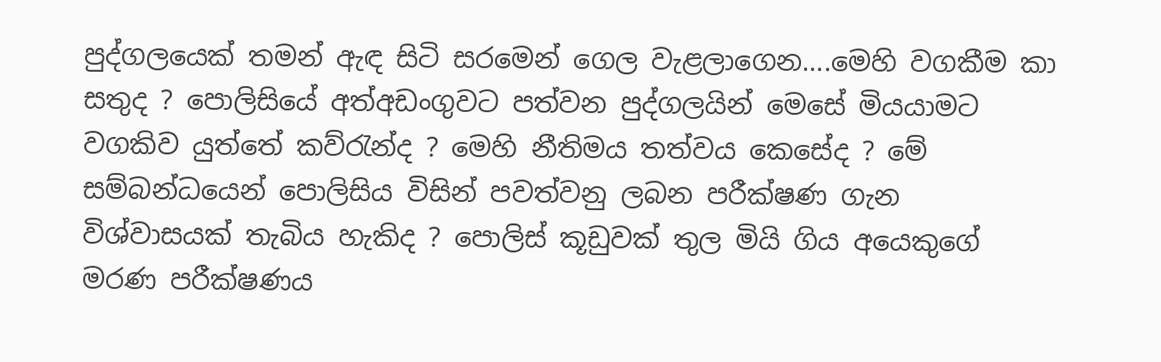පුද්ගලයෙක් තමන් ඇඳ සිටි සරමෙන් ගෙල වැළලාගෙන....මෙහි වගකීම කා සතුද ? පොලිසියේ අත්අඩංගුවට පත්වන පුද්ගලයින් මෙසේ මියයාමට වගකිව යුත්තේ කව්රැන්ද ? මෙහි නීතිමය තත්වය කෙසේද ? මේ සම්බන්ධයෙන් පොලිසිය විසින් පවත්වනු ලබන පරීක්ෂණ ගැන විශ්වාසයක් තැබිය හැකිද ? පොලිස් කූඩුවක් තුල මියි ගිය අයෙකුගේ මරණ පරීක්ෂණය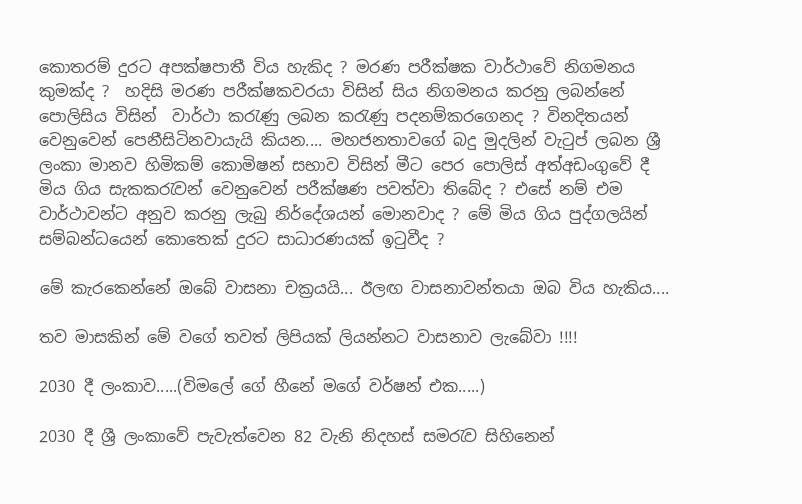කොතරම් දුරට අපක්ෂපාතී විය හැකිද ? මරණ පරීක්ෂක වාර්ථාවේ නිගමනය කුමක්ද ?  හදිසි මරණ පරීක්ෂකවරයා විසින් සිය නිගමනය කරනු ලබන්නේ පොලිසිය විසින්  වාර්ථා කරැණු ලබන කරැණු පදනම්කරගෙනද ? විනදිතයන් වෙනුවෙන් පෙනීසිටිනවායැයි කියන.... මහජනතාවගේ බදු මුදලින් වැටුප් ලබන ශ්‍රී ලංකා මානව හිමිකම් කොමිෂන් සභාව විසින් මීට පෙර පොලිස් අත්අඩංගුවේ දී මිය ගිය සැකකරැවන් වෙනුවෙන් පරීක්ෂණ පවත්වා තිබේද ? එසේ නම් එම වාර්ථාවන්ට අනුව කරනු ලැබු නිර්දේශයන් මොනවාද ? මේ මිය ගිය පුද්ගලයින් සම්බන්ධයෙන් කොතෙක් දුරට සාධාරණයක් ඉටුවීද ?

මේ කැරකෙන්නේ ඔබේ වාසනා චක්‍රයයි... ඊලඟ වාසනාවන්තයා ඔබ විය හැකිය....

තව මාසකින් මේ වගේ තවත් ලිපියක් ලියන්නට වාසනාව ලැබේවා !!!!

2030 දී ලංකාව.....(විමලේ ගේ හීනේ මගේ වර්ෂන් එක.....)

2030 දී ශ්‍රී ලංකාවේ පැවැත්වෙන 82 වැනි නිදහස් සමරැව සිහිනෙන්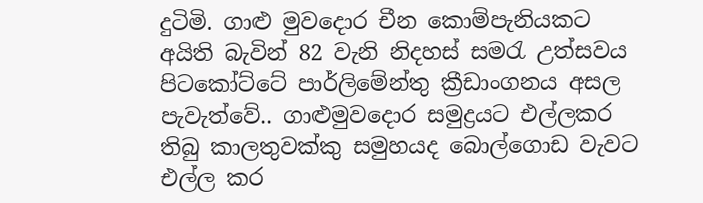දුටිමි. ගාළු මුවදොර චීන කොම්පැනියකට අයිති බැවින් 82 වැනි නිදහස් සමරැ උත්සවය පිටකෝට්ටේ පාර්ලිමේන්තු ක්‍රීඩාංගනය අසල පැවැත්වේ.. ගාළුමුවදොර සමුද්‍රයට එල්ලකර තිබු කාලතුවක්කු සමුහයද බොල්ගොඩ වැවට එල්ල කර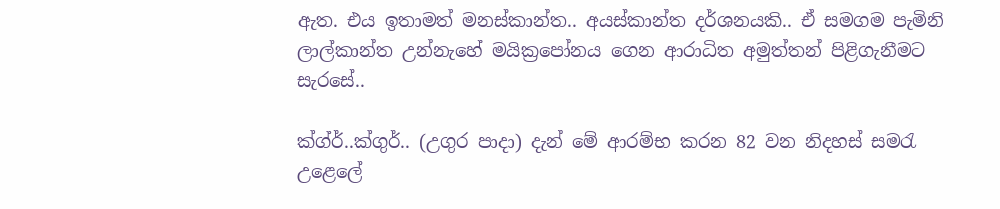ඇත. එය ඉතාමත් මනස්කාන්ත.. අයස්කාන්ත දර්ශනයකි.. ඒ සමගම පැමිනි ලාල්කාන්ත උන්නැහේ මයික්‍රපෝනය ගෙන ආරාධිත අමුත්තන් පිළිගැනීමට සැරසේ..

ක්ග්ර්..ක්ගුර්.. (උගුර පාදා) දැන් මේ ආරම්භ කරන 82 වන නිදහස් සමරැ උළෙලේ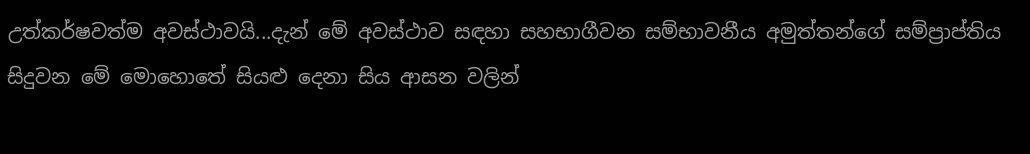උත්කර්ෂවත්ම අවස්ථාවයි...දැන් මේ අවස්ථාව සඳහා සහභාගීවන සම්භාවනීය අමුත්තන්ගේ සම්ප්‍රාප්තිය සිදුවන මේ මොහොතේ සියළු දෙනා සිය ආසන වලින්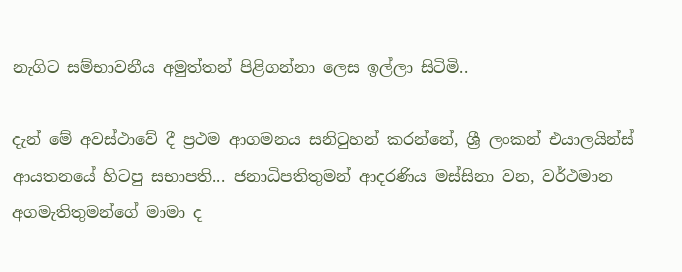නැගිට සම්භාවනීය අමුත්තන් පිළිගන්නා ලෙස ඉල්ලා සිටිමි..

දැන් මේ අවස්ථාවේ දී ප්‍රථම ආගමනය සනිටුහන් කරන්නේ, ශ්‍රී ලංකන් එයාලයින්ස් ආයතනයේ හිටපු සභාපති... ජනාධිපතිතුමන් ආදරණිය මස්සිනා වන, වර්ථමාන අගමැතිතුමන්ගේ මාමා ද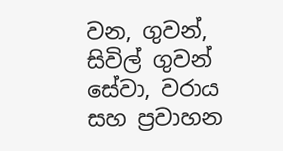වන, ගුවන්, සිවිල් ගුවන් සේවා, වරාය සහ ප්‍රවාහන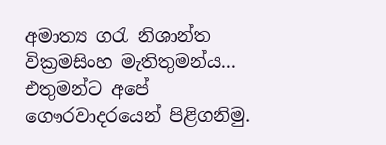අමාත්‍ය ගරැ නිශාන්ත වික්‍රමසිංහ මැතිතුමන්ය... එතුමන්ට අපේ ගෞරවාදරයෙන් පිළිගනිමු.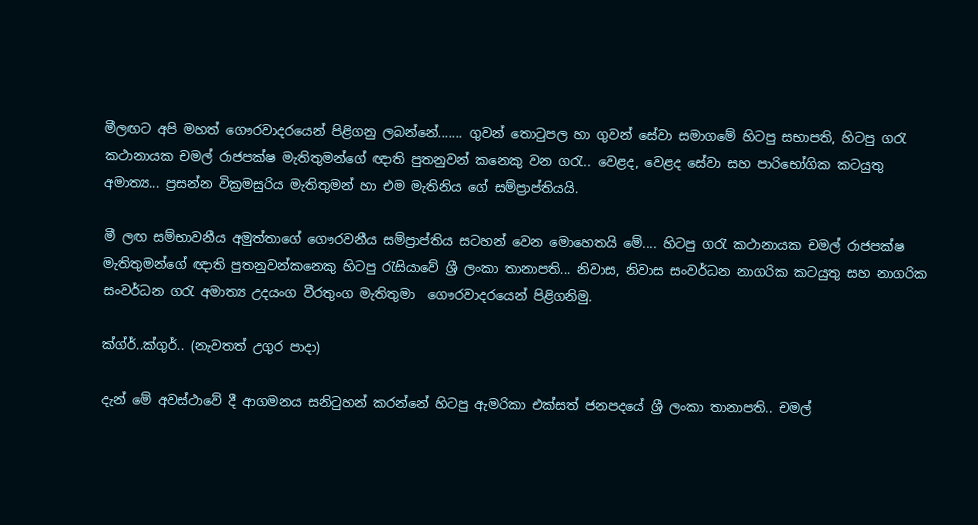මීලඟට අපි මහත් ගෞරවාදරයෙන් පිළිගනු ලබන්නේ....... ගුවන් තොටුපල හා ගුවන් සේවා සමාගමේ හිටපු සභාපති, හිටපු ගරැ කථානායක චමල් රාජපක්ෂ මැතිතුමන්ගේ ඥාති පුතනුවන් කනෙකු වන ගරැ.. වෙළද, වෙළද සේවා සහ පාරිභෝගික කටයුතු අමාත්‍ය... ප්‍රසන්න වික්‍රමසුරිය මැතිතුමන් හා එම මැතිනිය ගේ සම්ප්‍රාප්තියයි.

මී ලඟ සම්භාවනීය අමුත්තාගේ ගෞරවනීය සම්ප්‍රාප්තිය සටහන් වෙන මොහෙතයි මේ.... හිටපු ගරැ කථානායක චමල් රාජපක්ෂ මැතිතුමන්ගේ ඥාති පුතනුවන්කනෙකු හිටපු රැසියාවේ ශ්‍රී ලංකා තානාපති... නිවාස, නිවාස සංවර්ධන නාගරික කටයුතු සහ නාගරික සංවර්ධන ගරැ අමාත්‍ය උදයංග වීරතුංග මැතිතුමා ‍ ගෞරවාදරයෙන් පිළිගනිමු.

ක්ග්ර්..ක්ගුර්.. (නැවතත් උගුර පාදා)

දැන් මේ අවස්ථාවේ දී ආගමනය සනිටුහන් කරන්නේ හිටපු ඇමරිකා එක්සත් ජනපදයේ ශ්‍රී ලංකා තානාපති.. චමල්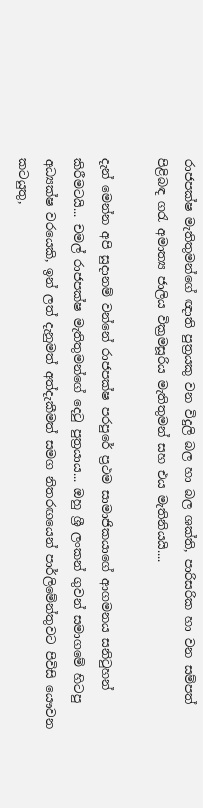රාජපක්ෂ මැතිතුමන්ගේ ඥාති පුත්‍රයකු වන විදුලි බල හා බල ශක්ති, පාරිසරික හා වන සම්පත් පිළිබඳ ගරැ අමාත්‍ය ජාලිය වික්‍රමසූරිය මැතිතුමන් සහ එය මැතිනියයි....

දැන් මෙන්න අපි සුදානම් වන්නේ රාජපක්ෂ පරපුරේ ප්‍රථම සාමාජිකයාගේ ආගමනය සනිටුහන් කිරීමටයි... චමල් රාජපක්ෂ මැතිතුමන්ගේ දෙටු පුත්‍රයාය... ඔහු ශ්‍රී ලංකන් ගුවන් සමාගමේ හිටපු අධ්‍යක්ෂ වරයෙකි, ඉන් ලත් දැනුමත් අත්දැකීමත් සමග නිතරඟයෙන් පාර්ලිමේන්තුවට පිවිසි යෞවන කටයුතු,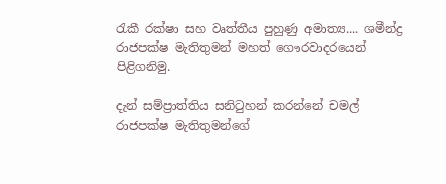රැකී රක්ෂා සහ වෘත්තීය පුහුණු අමාත්‍ය.... ශමීන්ද්‍ර රාජපක්ෂ මැතිතුමන් මහත් ගෞරවාදරයෙන් පිළිගනිමු.

දැන් සම්ප්‍රාත්තිය සනිටුහන් කරන්නේ චමල් රාජපක්ෂ මැතිතුමන්ගේ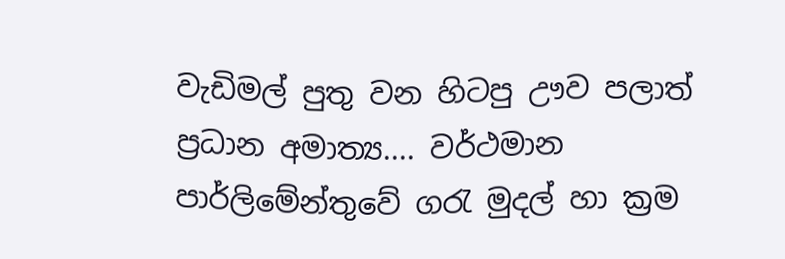වැඩිමල් පුතු වන හිටපු ඌව පලාත් ප්‍රධාන අමාත්‍ය.... වර්ථමාන පාර්ලිමේන්තුවේ ගරැ මුදල් හා ක්‍රම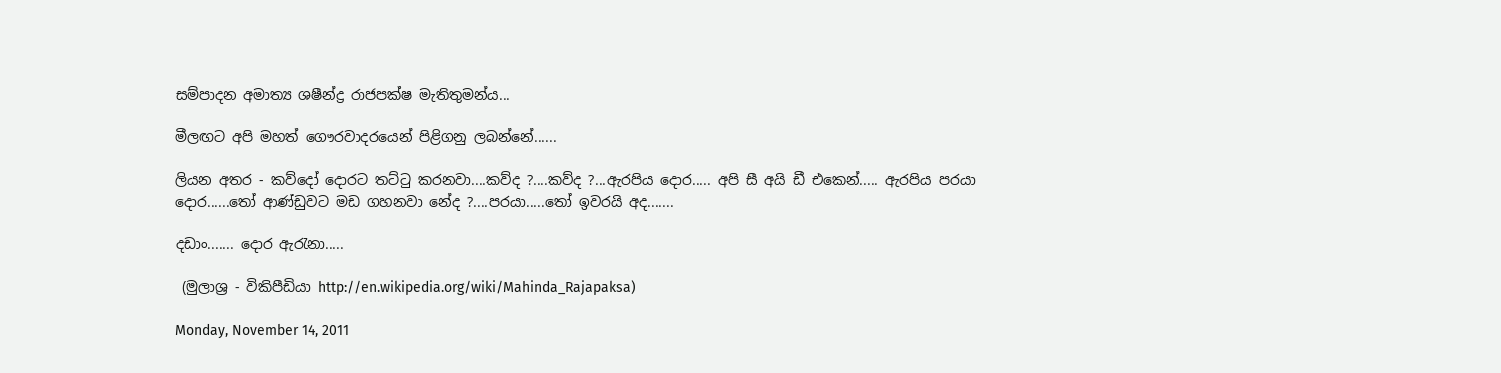සම්පාදන අමාත්‍ය ශෂීන්ද්‍ර රාජපක්ෂ මැතිතුමන්ය...

මීලඟට අපි මහත් ගෞරවාදරයෙන් පිළිගනු ලබන්නේ......

ලියන අතර - කව්දෝ දොරට තට්ටු කරනවා....කව්ද ?....කව්ද ?...ඇරපිය දොර..... අපි සී අයි ඩී එකෙන්..... ඇරපිය පරයා දොර......තෝ ආණ්ඩුවට මඩ ගහනවා නේද ?....පරයා.....තෝ ඉවරයි අද.......

දඩාං....... දොර ඇරැනා.....

 (මුලාශ්‍ර - විකිපීඩියා http://en.wikipedia.org/wiki/Mahinda_Rajapaksa)

Monday, November 14, 2011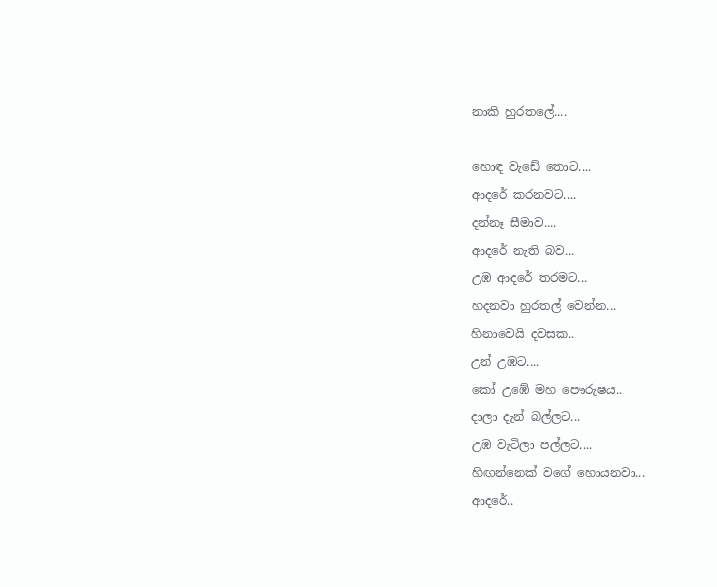නාකි හුරතලේ....

හොඳ වැඩේ තොට....
ආදරේ කරනවට....
දන්නෑ සීමාව....
ආදරේ නැති බව...
උඹ ආදරේ තරමට...
හදනවා හුරතල් වෙන්න...
හිනාවෙයි දවසක..
උන් උඹට....
කෝ උඹේ මහ පෞරුෂය..
දාලා දැන් බල්ලට...
උඹ වැටිලා පල්ලට....
හිඟන්නෙක් වගේ හොයනවා...
ආදරේ..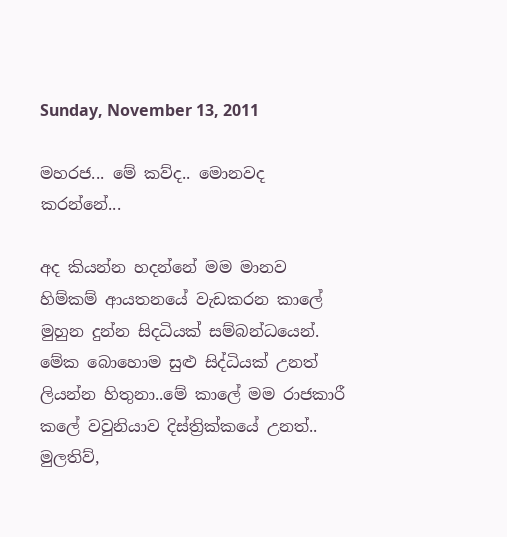Sunday, November 13, 2011

මහරජ... මේ කව්ද.. මොනවද කරන්නේ...

අද කියන්න හදන්නේ මම මානව හිම්කම් ආයතනයේ වැඩකරන කාලේ මුහුන දුන්න සිදධියක් සම්බන්ධයෙන්. මේක බොහොම සුළු සිද්ධියක් උනත් ලියන්න හිතුනා..මේ කාලේ මම රාජකාරී කලේ වවුනියාව දිස්ත්‍රික්කයේ උනත්.. මුලතිව්,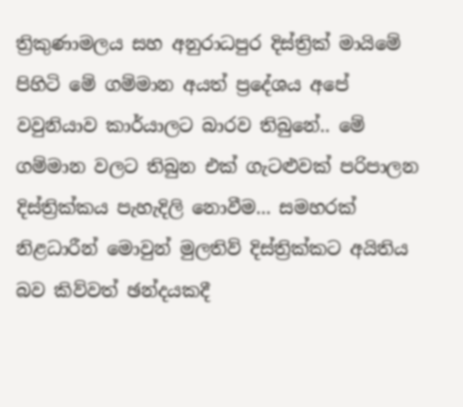ත්‍රිකුණාමලය සහ අනුරාධපුර දිස්ත්‍රික් මායිමේ පිහිටි මේ ගම්මාන අයත් ප්‍රදේශය අපේ වවුනියාව කාර්යාලට බාරව තිබුනේ.. මේ ගම්මාන වලට තිබුන එක් ගැටළුවක් පරිපාලන දිස්ත්‍රික්කය පැහැදිලි නොවීම... සමහරක් නිළධාරීන් මොවුන් මුලතිව් දිස්ත්‍රික්කට අයිතිය බව කිව්වත් ඡන්දයකදී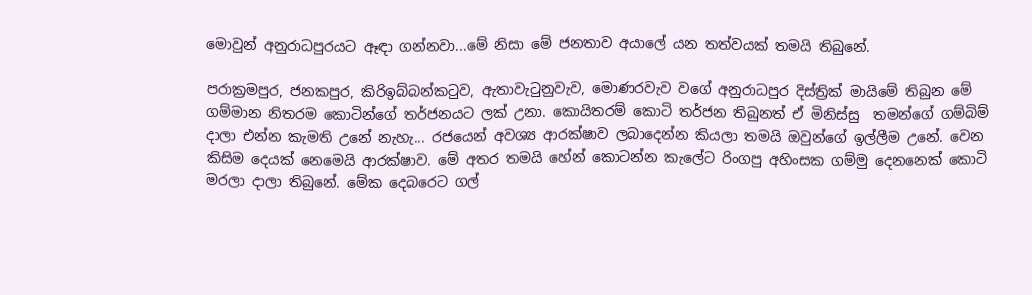මොවුන් අනුරාධපුරයට ඈඳා ගන්නවා...මේ නිසා මේ ජනතාව අයාලේ යන තත්වයක් තමයි තිබුනේ.

පරාක්‍රමපුර, ජනකපුර, කිරිඉබ්බන්කටුව, ඇතාවැටුනුවැව, මොණරවැව වගේ අනුරාධපුර දිස්ත්‍රික් මායිමේ තිබුන මේ ගම්මාන නිතරම කොටින්ගේ තර්ජනයට ලක් උනා. කොයිතරම් කොටි තර්ජන තිබුනත් ඒ මිනිස්සු  තමන්ගේ ගම්බිම් දාලා එන්න කැමති උනේ නැහැ... රජයෙන් අවශ්‍ය ආරක්ෂාව ලබාදෙන්න කියලා තමයි ඔවුන්ගේ ඉල්ලීම උනේ. වෙන කිසිම දෙයක් නෙමෙයි ආරක්ෂාව. මේ අතර තමයි හේන් කොටන්න කැලේට රිංගපු අහිංසක ගම්මු දෙනනෙක් කොටි මරලා දාලා තිබුනේ. මේක දෙබරෙට ගල්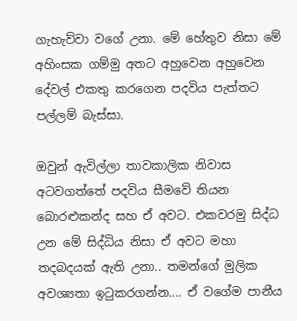ගැහැව්වා වගේ උනා. මේ හේතුව නිසා මේ අහිංසක ගම්මු අතට අහුවෙන අහුවෙන දේවල් එකතු කරගෙන පදවිය පැත්තට පල්ලම් බැස්සා.

ඔවුන් ඇවිල්ලා තාවකාලික නිවාස අටවගත්තේ පදවිය සීමවේ තියන බොරළුකන්ද සහ ඒ අවට. එකවරමු සිද්ධ උන මේ සිද්ධිය නිසා ඒ අවට මහා තදබදයක් ඇති උනා.. තමන්ගේ මුලික අවශ්‍යතා ඉටුකරගන්න.... ඒ වගේම පානීය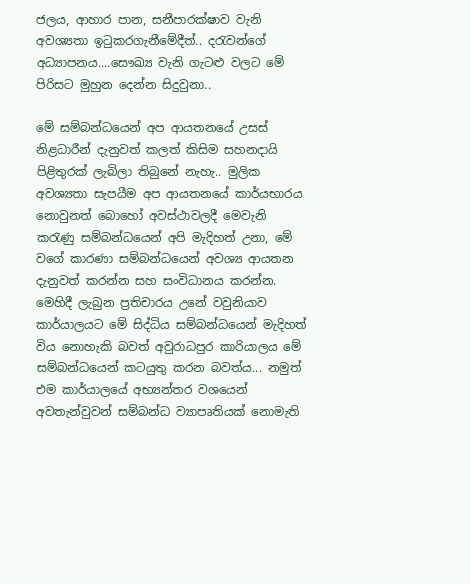ජලය, ආහාර පාන, සනීපාරක්ෂාව වැනි අවශ්‍යතා ඉටුකරගැනීමේදීත්.. දරැවන්ගේ අධ්‍යාපනය....සෞඛ්‍ය වැනි ගැටළු වලට මේ පිරිසට මුහුන දෙන්න සිදුවුනා..

මේ සම්බන්ධයෙන් අප ආයතනයේ උසස් නිළධාරීන් දැනුවත් කලත් කිසිම සහනදායි පිළිතුරක් ලැබිලා තිබුනේ නැහැ.. මුලික අවශ්‍යතා සැපයීම අප ආයතනයේ කාර්යභාරය නොවුනත් බොහෝ අවස්ථාවලදී මෙවැනි කරැණු සම්බන්ධයෙන් අපි මැදිහත් උනා, මේ ව‍ගේ කාරණා සම්බන්ධයෙන් අවශ්‍ය ආයතන දැනුවත් කරන්න සහ සංවිධානය කරන්න. මෙහිදී ලැබුන ප්‍රතිචාරය උනේ වවුනියාව කාර්යාලයට මේ සිද්ධිය සම්බන්ධයෙන් මැදිහත් විය නොහැකි බවත් අවුරාධපුර කාරියාලය මේ සම්බන්ධයෙන් කටයුතු කරන බවත්ය... නමුත් එම කාර්යාලයේ අභ්‍යන්තර වශයෙන් අවතැන්වුවන් සම්බන්ධ ව්‍යාපෘතියක් නොමැති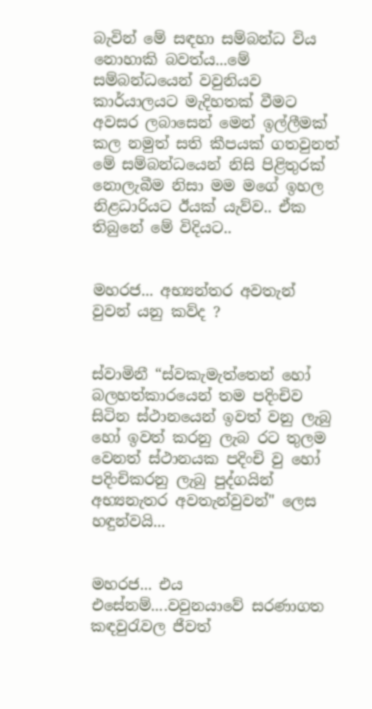බැවින් මේ සඳහා සම්බන්ධ විය නොහාකි බවත්ය...මේ සම්බන්ධයෙන් වවුනියව කාර්යාලයට මැදිහතක් වීමට අවසර ලබාසෙන් මෙන් ඉල්ලීමක් කල නමුත් සති කීපයක් ගතවුනත් මේ සම්බන්ධයෙන් නිසි පිළිතුරක් නොලැබීම නිසා මම මගේ ඉහල නිළධාරියට ඊයක් යැව්ව.. ඒක තිබුනේ මේ විදියට..


මහරජ... අභ්‍යන්තර අවතැන් වුවන් යනු කව්ද ?


ස්වාමිනී “ස්වකැමැත්තෙන් හෝ බලහත්කාරයෙන් තම පදිංචිව සිටින ස්ථානයෙන් ඉවත් වනු ලැබු හෝ ඉවත් කරනු ලැබ රට තුලම වෙනත් ස්ථානයක පදිංචි වු හෝ පදිංචිකරනු ලැබු පුද්ගයින් අභ්‍යනැතර අවතැන්වුවන්" ලෙස හඳුන්වයි...


මහරජ... එය එසේනම්....වවුනයාවේ සරණාගත කඳවුරැවල ජීවත්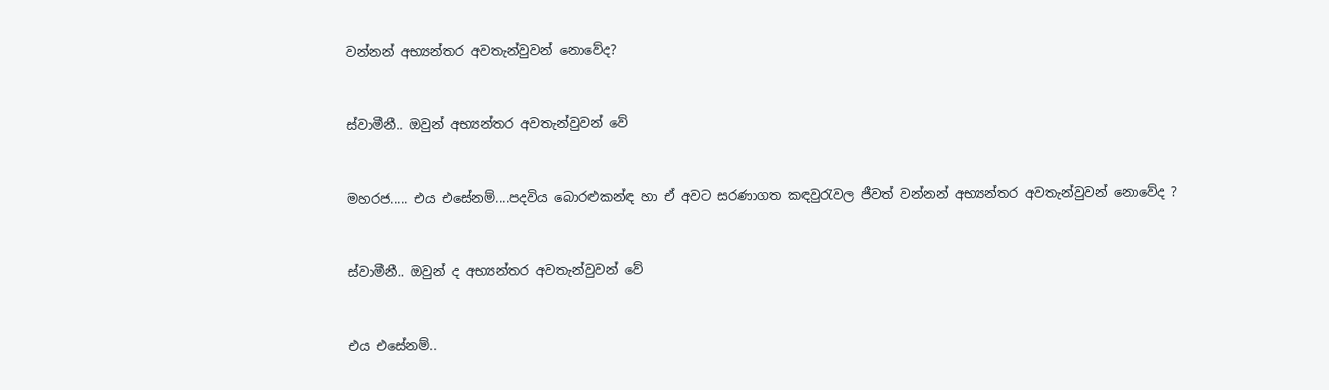වන්නන් අභ්‍යන්තර අවතැන්වුවන් නොවේද?


ස්වාමීනී.. ඔවුන් අභ්‍යන්තර අවතැන්වුවන් වේ


මහරජ..... එය එසේනම්....පදවිය බොරළුකන්ඳ හා ඒ අවට සරණාගත කඳවුරැවල ජීවත් වන්නන් අභ්‍යන්තර අවතැන්වුවන් නොවේද ?


ස්වාමීනී.. ඔවුන් ද අභ්‍යන්තර අවතැන්වුවන් වේ


එය එසේනම්..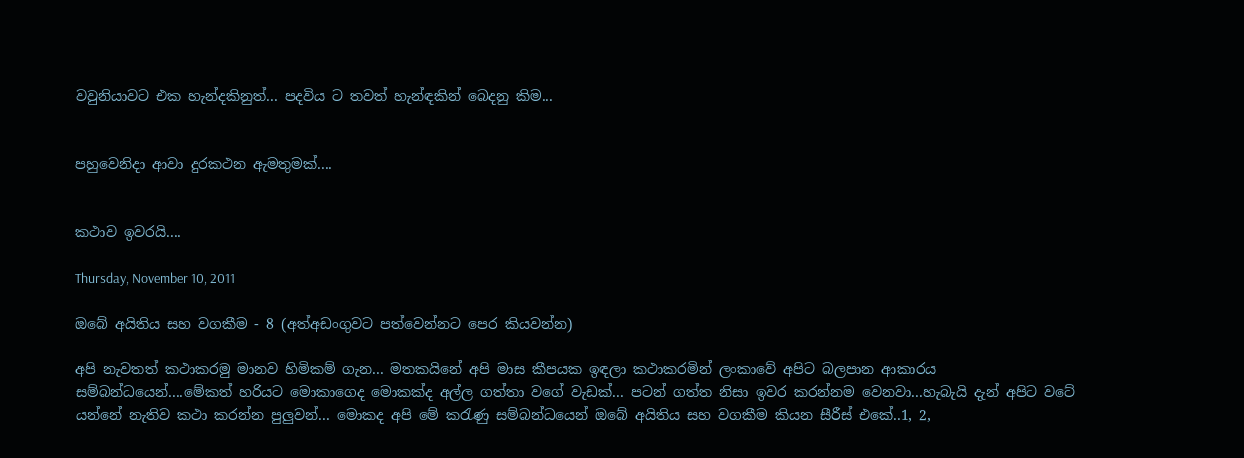වවුනියාවට එක හැන්දකිනුත්... පදවිය ට තවත් හැන්ඳකින් බෙදනු කිම...


පහුවෙනිදා ආවා දුරකථන ඇමතුමක්....


කථාව ඉවරයි....

Thursday, November 10, 2011

ඔබේ අයිතිය සහ වගකීම - 8 (අත්අඩංගුවට පත්වෙන්නට පෙර කියවන්න)

අපි නැවතත් කථාකරමු මානව හිමිකම් ගැන... මතකයිනේ අපි මාස කීපයක ඉඳලා කථාකරමින් ලංකාවේ අපිට බලපාන ආකාරය සම්බන්ධයෙන්....මේකත් හරියට මොකාගෙද මොකක්ද අල්ල ගත්තා වගේ වැඩක්... පටන් ගත්ත නිසා ඉවර කරන්නම වෙනවා...හැබැයි දැන් අපිට වටේ යන්නේ නැතිව කථා කරන්න පුලුවන්... මොකද අපි මේ කරැණු සම්බන්ධයෙන් ඔබේ අයිතිය සහ වගකීම කියන සීරීස් එකේ..1, 2,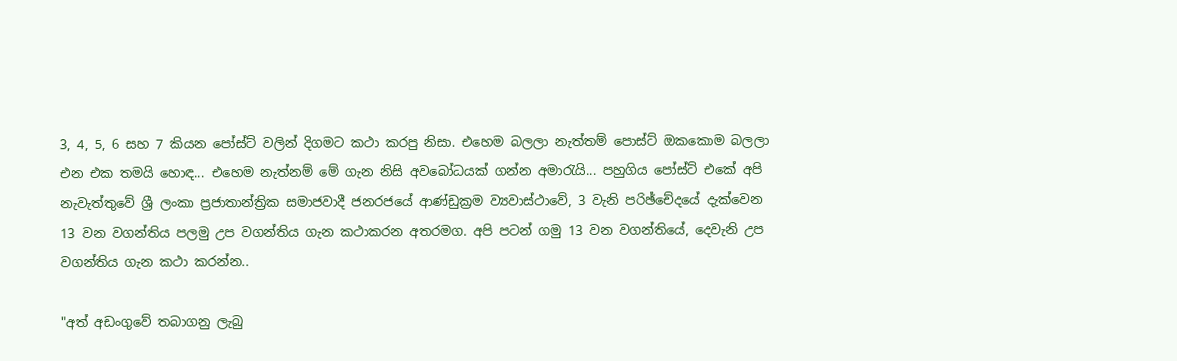3, 4, 5, 6 සහ 7 කියන පෝස්ට් වලින් දිගමට කථා කරපු නිසා. එහෙම බලලා නැත්තම් පොස්ට් ඔකකොම බලලා එන එක තමයි ‍හොඳ... එහෙම නැත්නම් මේ ගැන නිසි අවබෝධයක් ගන්න අමාරැයි... පහුගිය පෝස්ට් එකේ අපි නැවැත්තුවේ ශ්‍රී ලංකා ප්‍රජාතාන්ත්‍රික සමාජවාදී ජනරජයේ ආණ්ඩුක්‍රම ව්‍යවාස්ථාවේ, 3 වැනි පරිඡ්චේදයේ දැක්වෙන 13 වන වගන්තිය පලමු උප වගන්තිය ‍ගැන කථාකරන අතරමග. අපි පටන් ගමු 13 වන වගන්තියේ, දෙවැනි උප වගන්තිය ගැන කථා කරන්න..

"අත් අඩංගුවේ තබාගනු ලැබු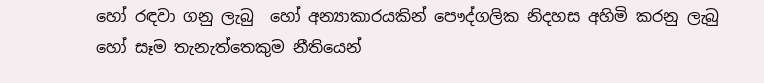හෝ රඳවා ගනු ලැබු  හෝ අන්‍යාකාරයකින් පෞද්ගලික නිදහස අහිමි කරනු ලැබු හෝ සෑම තැනැත්තෙකුම නීතියෙන්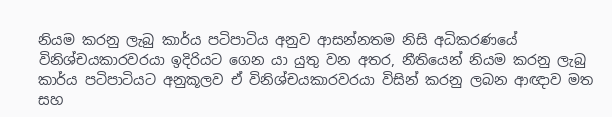නියම කරනු ලැබු කාර්ය පටිපාටිය අනුව ආසන්නතම නිසි අධිකරණයේ විනිශ්චයකාරවරයා ඉදිරියට ගෙන යා යුතු වන අතර, නීතියෙන් නියම කරනු ලැබු කාර්ය පටිපාටියට අනුකූලව ඒ විනිශ්චයකාරවරයා විසින් කරනු ලබන ආඥාව මත සහ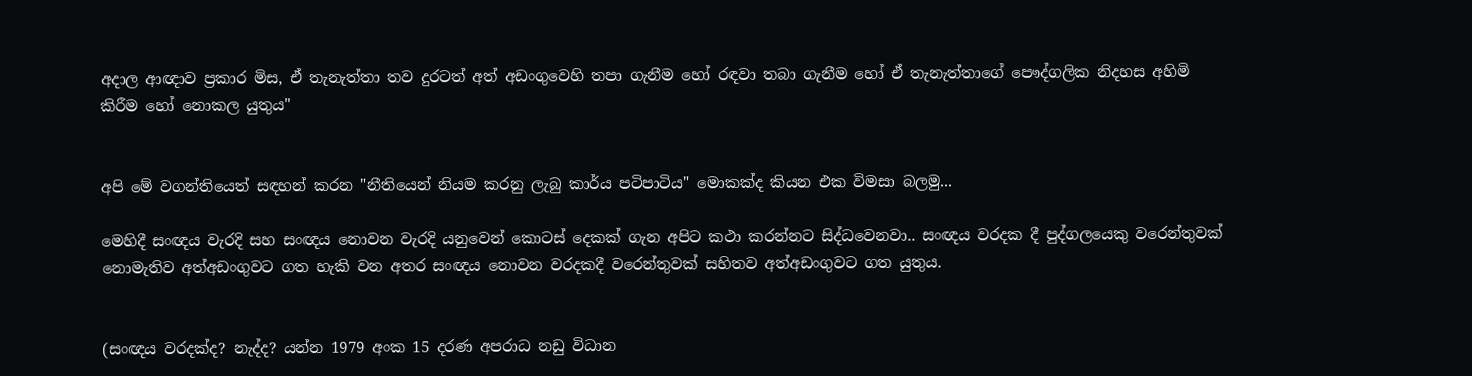අදාල ආඥාව ප්‍රකාර මිස, ඒ තැනැත්තා තව දුරටත් අත් අඩංගුවෙහි තපා ගැනීම හෝ රඳවා තබා ගැනීම හෝ ඒ තැනැත්තාගේ පෞද්ගලික නිදහස අහිමි කිරීම හෝ නොකල යුතුය"


අපි මේ වගන්තියෙත් සඳහන් කරන "නීතියෙන් නියම කරනු ලැබු කාර්ය පටිපාටිය" මොකක්ද කියන එක විමසා බලමු...

මෙහිදී සංඥය වැරදි සහ සංඥය නොවන වැරදි යනුවෙන් කොටස් දෙකක් ගැන අපිට කථා කරන්නට සිද්ධවෙනවා.. සංඥය වරදක දී පුද්ගලයෙකු වරෙන්තුවක් නොමැතිව අත්අඩංගුවට ගත හැකි වන අතර සංඥය නොවන වරදකදී වරෙන්තුවක් සහිතව අත්අඩංගුවට ගත යුතුය.


(සංඥය වරදක්ද? නැද්ද? යන්න 1979 අංක 15 දරණ අපරාධ නඩු විධාන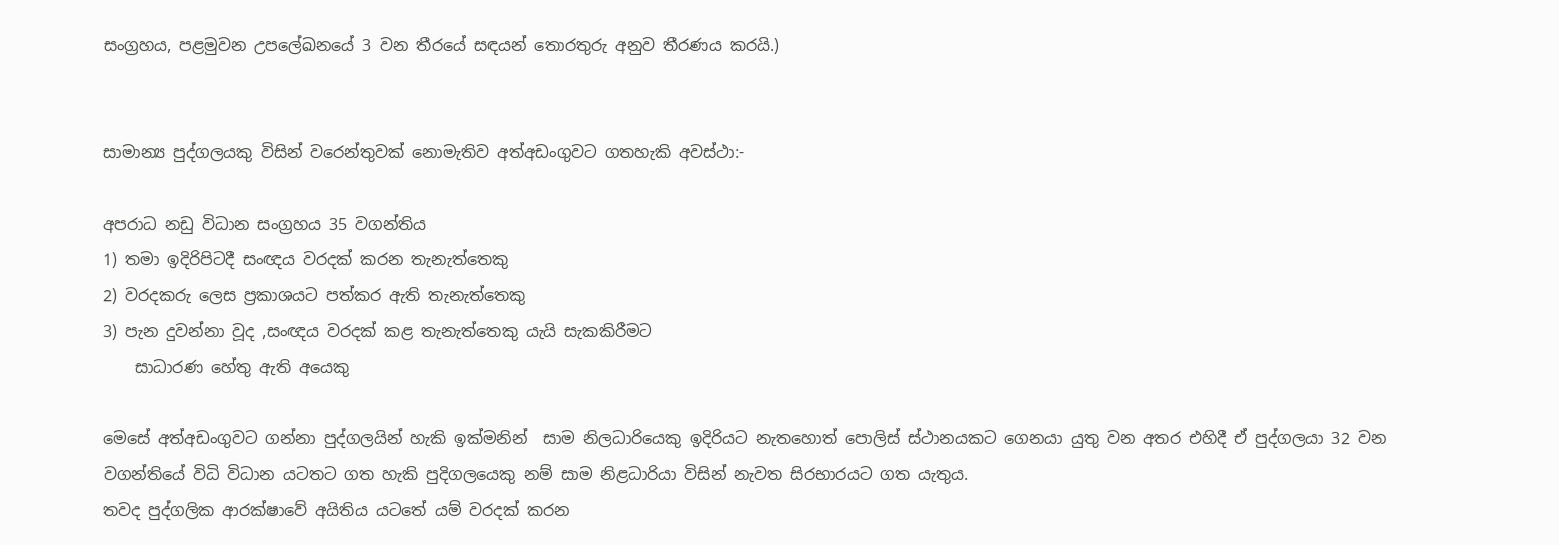සංග්‍රහය, පළමුවන උප‍ලේඛනයේ 3 වන තීරයේ සඳයන් තොරතුරු අනුව තීරණය කරයි.)


සාමාන්‍ය පුද්ගලයකු විසින් වරෙන්තුවක් නොමැතිව අත්අඩංගුවට ගතහැකි අවස්ථා:-

අපරාධ නඩු විධාන සංග්‍රහය 35 වගන්තිය
1) තමා ඉදිරිපිටදී සංඥය වරදක් කරන තැනැත්තෙකු
2) වරදකරු ලෙස ප්‍රකාශයට පත්කර ඇති තැනැත්තෙකු
3) පැන දුවන්නා වූද ,සංඥය වරදක් කළ තැනැත්තෙකු යැයි සැකකිරීමට
    සාධාරණ හේතු ඇති අයෙකු

මෙසේ අත්අඩංගුවට ගන්නා පුද්ගලයින් හැකි ඉක්මනින්  සාම නිලධාරියෙකු ඉදිරියට නැතහොත් පොලිස් ස්ථානයකට ගෙනයා යුතු වන අතර එහිදී ඒ පුද්ගලයා 32 වන වගන්තියේ විධි විධාන යටතට ගත හැකි පුදිගලයෙකු නම් සාම නිළධාරියා විසින් නැවත සිරභාරයට ගත යැතුය.
තවද පුද්ගලික ආරක්ෂාවේ අයිතිය යටතේ යම් වරදක් කරන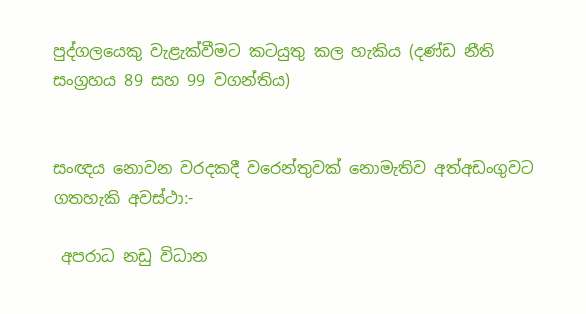පුද්ගලයෙකු වැළැක්වීමට කටයුතු කල හැකිය (දණ්ඩ නීති සංග්‍රහය 89 සහ 99 වගන්තිය)


සංඥය නොවන වරදකදී වරෙන්තුවක් නොමැතිව අත්අඩංගුවට ගතහැකි අවස්ථා:-

 අපරාධ නඩු විධාන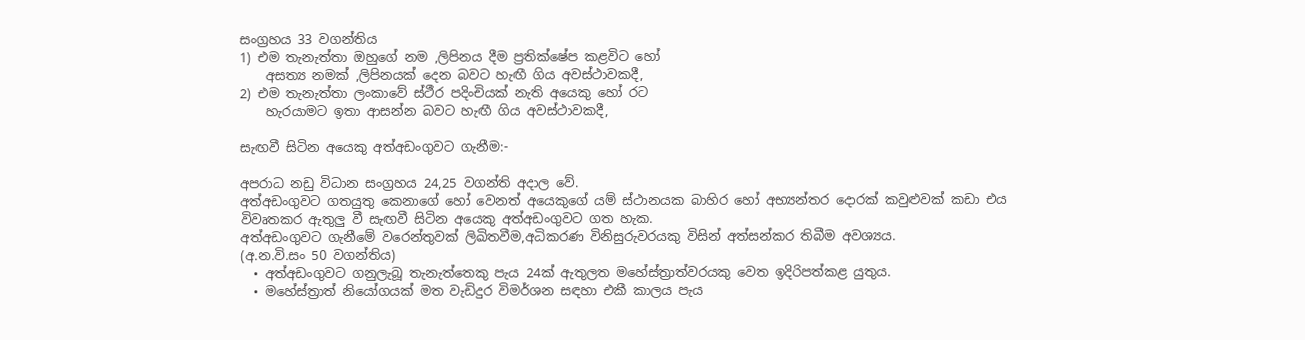සංග්‍රහය 33 වගන්තිය
1) එම තැනැත්තා ඔහුගේ නම ,ලිපිනය දීම ප්‍රතික්ෂේප කළවිට හෝ
    අසත්‍ය නමක් ,ලිපිනයක් දෙන බවට හැඟී ගිය අවස්ථාවකදී,
2) එම තැනැත්තා ලංකාවේ ස්ථීර පදිංචියක් නැති අයෙකු හෝ රට
    හැරයාමට ඉතා ආසන්න බවට හැඟී ගිය අවස්ථාවකදී,

සැඟවී සිටින අයෙකු අත්අඩංගුවට ගැනීම:-

අපරාධ නඩු විධාන සංග්‍රහය 24,25 වගන්ති අදාල වේ.
අත්අඩංගුවට ගතයුතු කෙනාගේ හෝ වෙනත් අයෙකුගේ යම් ස්ථානයක බාහිර හෝ අභ්‍යන්තර දොරක් කවුළුවක් කඩා එය විවෘතකර ඇතුලු වී සැඟවී සිටින අයෙකු අත්අඩංගුවට ගත හැක.
අත්අඩංගුවට ගැනීමේ වරෙන්තුවක් ලිඛිතවීම,අධිකරණ විනිසුරුවරයකු විසින් අත්සන්කර තිබීම අවශ්‍යය.
(අ.න.වි.සං 50 වගන්තිය)
  • අත්අඩංගුවට ගනුලැබූ තැනැත්තෙකු පැය 24ක් ඇතුලත මහේස්ත්‍රාත්වරයකු වෙත ඉදිරිපත්කළ යුතුය.
  • මහේස්ත්‍රාත් නියෝගයක් මත වැඩිදුර විමර්ශන සඳහා එකී කාලය පැය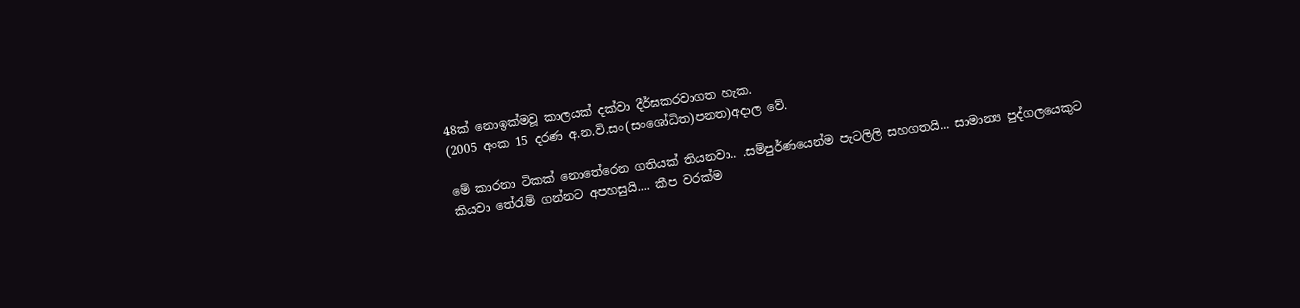48ක් නොඉක්මවූ කාලයක් දක්වා දීර්ඝකරවාගත හැක.
(2005 අංක 15 දරණ අ.න.වි.සං(සංශෝධිත)පනත)අදාල වේ.

මේ කාරනා ටිකක් නොතේරෙන ගතියක් තියනවා.. .සම්පුර්ණයෙන්ම පැටලිලි සහගතයි... සාමාන්‍ය පුද්ගලයෙකුට කියවා තේරැම් ගන්නට අපහසුයි.... කීප වරක්ම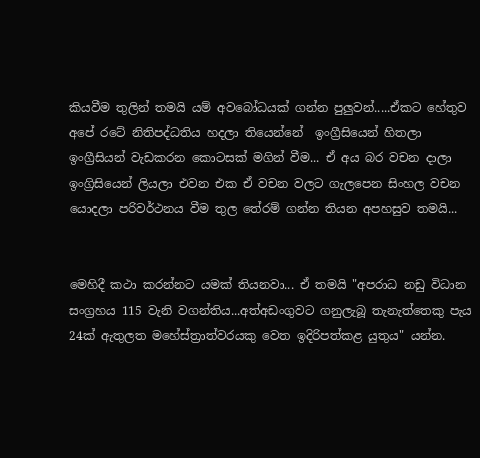කියවීම තුලින් තමයි යම් අවබෝධයක් ගන්න පුලුවන්.....ඒකට හේතුව අපේ රටේ නිතිපද්ධතිය හදලා තියෙන්නේ  ඉංග්‍රීසියෙන් හිතලා ඉංග්‍රීසියන් වැඩකරන කොටසක් මගින් වීම... ඒ අය බර වචන දාලා ඉංග්‍රිසියෙන් ලියලා එවන එක ඒ වචන වලට ගැලපෙන සිංහල වචන යොදලා පරිවර්ථනය වීම තුල ‍‍තේරම් ගන්න තියන අපහසුව තමයි...


මෙහිදී කථා කරන්නට යමක් තියනවා... ඒ තමයි "අපරාධ නඩු විධාන සංග්‍රහය 115 වැනි වගන්තිය...අත්අඩංගුවට ගනුලැබූ තැනැත්තෙකු පැය 24ක් ඇතුලත මහේස්ත්‍රාත්වරයකු වෙත ඉදිරිපත්කළ යුතුය" යන්න.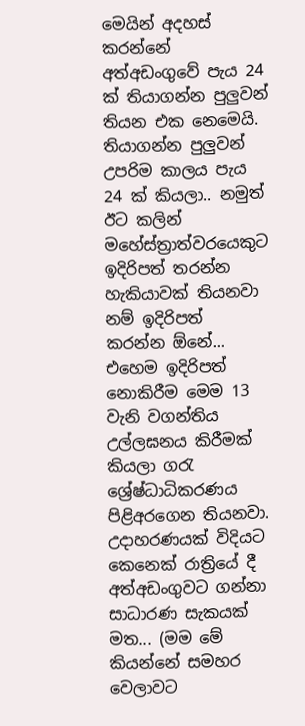මෙයින් අදහස් කරන්නේ අත්අඩංගුවේ පැය 24 ක් තියාගන්න පුලුවන් තියන එක නෙමෙයි. තියාගන්න පුලුවන් උපරිම කාලය පැය 24 ක් කියලා.. නමුත් ඊට කලින් මහේස්ත්‍රාත්වරයෙකුට ඉදිරිපත් තරන්න හැකියාවක් තියනවා නම් ඉදිරිපත් කරන්න ‍ඕනේ... එහෙම ඉදිරිපත් නොකිරීම මෙම 13 වැනි වගන්තිය උල්ලඝනය කිරීමක් කියලා ‍ගරැ ශ්‍රේෂ්ධාධිකරණය පිළිඅරගෙන තියනවා. උදාහරණයක් විදියට කෙනෙක් රාත්‍රියේ දී අත්අඩංගුවට ගන්නා සාධාරණ සැකයක් මත... (මම මේ කියන්නේ සමහර වෙලාවට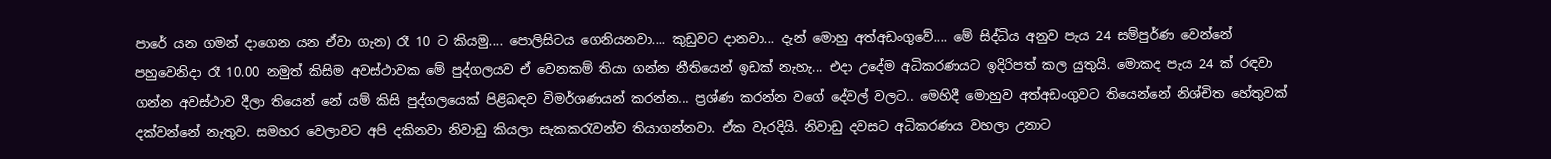පාරේ යන ගමන් දාගෙන යන ඒවා ගැන) රෑ 10 ට කියමු.... පොලිසිටය ගෙනියනවා.... කුඩුවට දානවා... දැන් මොහු අත්අඩංගුවේ.... මේ සිද්ධිය අනුව පැය 24 සම්පුර්ණ වෙන්නේ පහුවෙනිදා රෑ 10.00 නමුත් කිසිම අවස්ථාවක මේ පුද්ගලයව ඒ වෙනකම් තියා ගන්න නීතියෙන් ඉඩක් නැහැ... එදා උදේම අධිකරණයට ඉදිරිපත් කල යුතුයි. මොකද පැය 24 ක් රඳවා ගන්න අවස්ථාව දීලා තියෙන් නේ යම් කිසි පුද්ගලයෙක් පිළිබඳව විමර්ශණයන් කරන්න... ප්‍රශ්ණ කරන්න වගේ දේවල් වලට.. මෙහිදී මොහුව අත්අඩංගුවට තියෙන්නේ නිශ්චිත හේතුවක් දක්වන්නේ නැතුව. සමහර වෙලාවට අපි දකිනවා නිවාඩු කියලා සැකකරැවන්ව තියාගන්නවා. ඒක වැරදියි. නිවාඩු දවසට අධිකරණය වහලා උනාට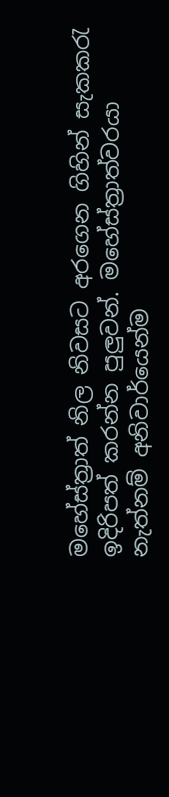මහේස්ත්‍රාත් නිල නිවසට අරගෙන ගිහින් සැකකරැ ඉදිරිපත් කරන්න පුලුවන්. මහේස්ත්‍රාත්වරයා නැත්නම් අනිවාර්යෙන්ම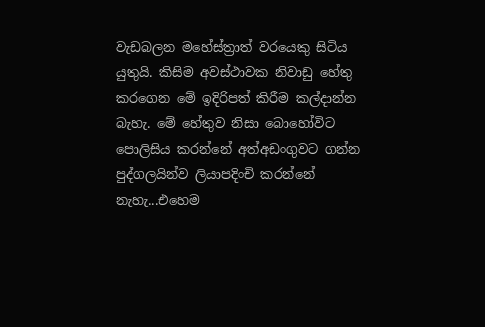වැඩබලන මහේස්ත්‍රාත් වරයෙකු සිටිය යුතුයි. කිසිම අවස්ථාවක නිවාඩු හේතු කරගෙන මේ ඉදිරිපත් කිරීම කල්දාන්න බැහැ. මේ හේතුව නිසා බොහෝවිට පොලිසිය කරන්නේ අත්අඩංගුවට ගන්න පුද්ගලයින්ව ලියාපදිංචි කරන්නේ නැහැ...එහෙම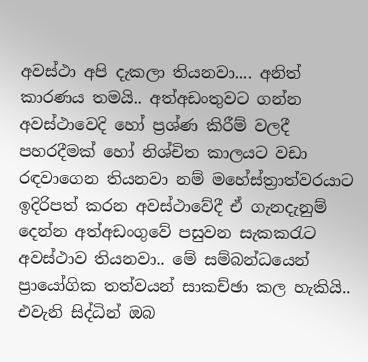අවස්ථා අපි දැකලා තියනවා.... අනිත් කාරණය තමයි.. අත්අඩංතුවට ගන්න අවස්ථාවෙදි හෝ ප්‍රශ්ණ කිරීම් වලදී පහරදීම‍ක් හෝ නිශ්චිත කාලයට වඩා රඳවාගෙන තියනවා නම් මහේස්ත්‍රාත්වරයාට ඉදිරිපත් කරන අවස්ථාවේදී ඒ ගැනදැනුම් දෙන්න අත්අඩංගුවේ පසුවන සැකකරැට අවස්ථාව තියනවා.. මේ සම්බන්ධයෙන් ප්‍රායෝගික තත්වයන් සාකච්ඡා කල හැකියි.. එවැනි සිද්ධින් ඔබ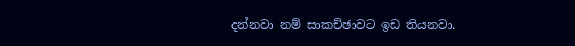දන්නවා නම් සාකච්ඡාවට ඉඩ තියනවා.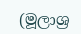(මූලාශ්‍ර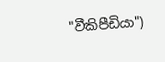"වීකිපීඩියා")